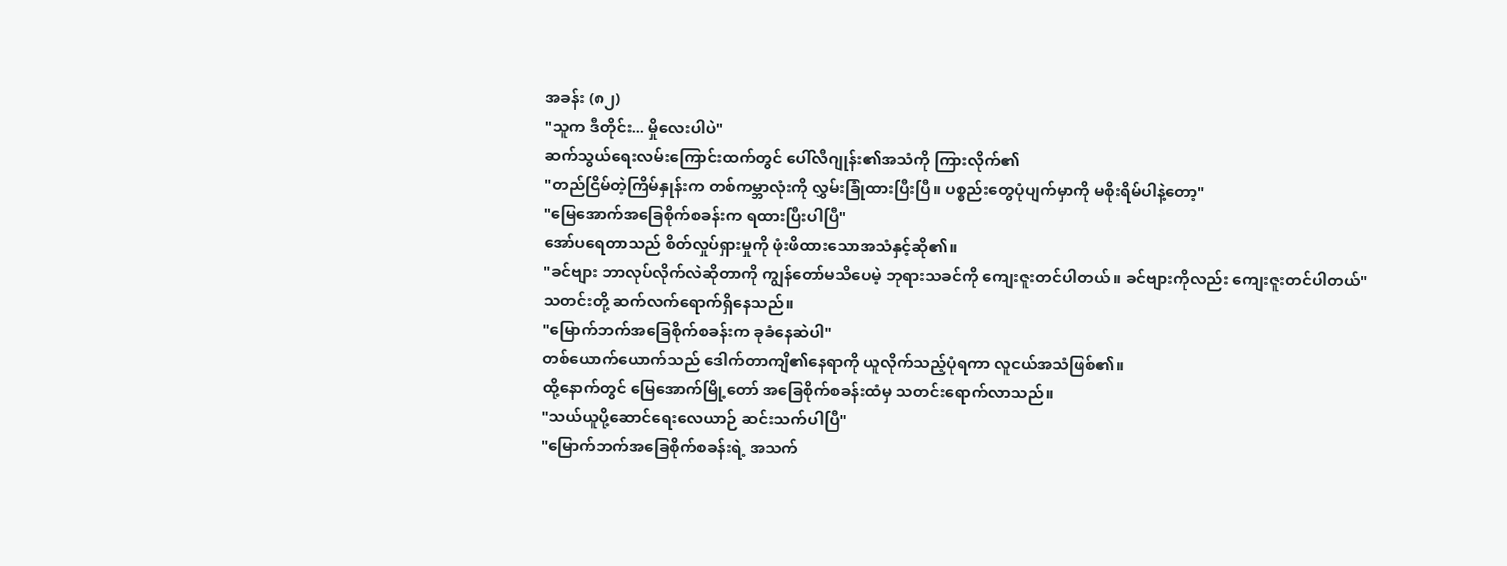အခန်း (၈၂)
"သူက ဒီတိုင်း... မှိုလေးပါပဲ"
ဆက်သွယ်ရေးလမ်းကြောင်းထက်တွင် ပေါ်လီဂျုန်း၏အသံကို ကြားလိုက်၏
"တည်ငြိမ်တဲ့ကြိမ်နှုန်းက တစ်ကမ္ဘာလုံးကို လွှမ်းခြုံထားပြီးပြီ။ ပစ္စည်းတွေပုံပျက်မှာကို မစိုးရိမ်ပါနဲ့တော့"
"မြေအောက်အခြေစိုက်စခန်းက ရထားပြီးပါပြီ"
အော်ပရေတာသည် စိတ်လှုပ်ရှားမှုကို ဖုံးဖိထားသောအသံနှင့်ဆို၏။
"ခင်ဗျား ဘာလုပ်လိုက်လဲဆိုတာကို ကျွန်တော်မသိပေမဲ့ ဘုရားသခင်ကို ကျေးဇူးတင်ပါတယ်။ ခင်ဗျားကိုလည်း ကျေးဇူးတင်ပါတယ်"
သတင်းတို့ ဆက်လက်ရောက်ရှိနေသည်။
"မြောက်ဘက်အခြေစိုက်စခန်းက ခုခံနေဆဲပါ"
တစ်ယောက်ယောက်သည် ဒေါက်တာကျိ၏နေရာကို ယူလိုက်သည့်ပုံရကာ လူငယ်အသံဖြစ်၏။
ထို့နောက်တွင် မြေအောက်မြို့တော် အခြေစိုက်စခန်းထံမှ သတင်းရောက်လာသည်။
"သယ်ယူပို့ဆောင်ရေးလေယာဉ် ဆင်းသက်ပါပြီ"
"မြောက်ဘက်အခြေစိုက်စခန်းရဲ့ အသက်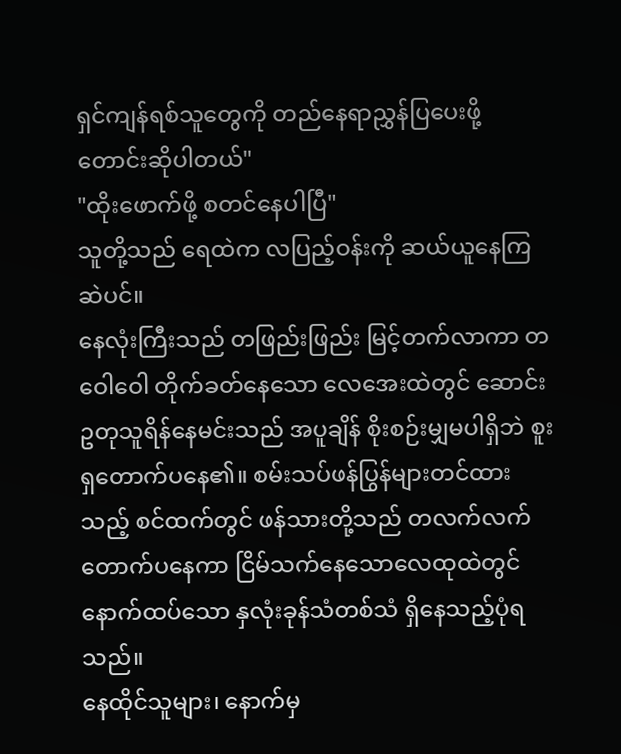ရှင်ကျန်ရစ်သူတွေကို တည်နေရာညွှန်ပြပေးဖို့ တောင်းဆိုပါတယ်"
"ထိုးဖောက်ဖို့ စတင်နေပါပြီ"
သူတို့သည် ရေထဲက လပြည့်ဝန်းကို ဆယ်ယူနေကြဆဲပင်။
နေလုံးကြီးသည် တဖြည်းဖြည်း မြင့်တက်လာကာ တဝေါဝေါ တိုက်ခတ်နေသော လေအေးထဲတွင် ဆောင်းဥတုသူရိန်နေမင်းသည် အပူချိန် စိုးစဉ်းမျှမပါရှိဘဲ စူးရှတောက်ပနေ၏။ စမ်းသပ်ဖန်ပြွန်များတင်ထားသည့် စင်ထက်တွင် ဖန်သားတို့သည် တလက်လက် တောက်ပနေကာ ငြိမ်သက်နေသောလေထုထဲတွင် နောက်ထပ်သော နှလုံးခုန်သံတစ်သံ ရှိနေသည့်ပုံရသည်။
နေထိုင်သူများ၊ နောက်မှ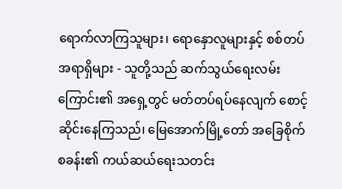ရောက်လာကြသူများ၊ ရောနှောလူများနှင့် စစ်တပ်အရာရှိများ - သူတို့သည် ဆက်သွယ်ရေးလမ်းကြောင်း၏ အရှေ့တွင် မတ်တပ်ရပ်နေလျက် စောင့်ဆိုင်းနေကြသည်၊ မြေအောက်မြို့တော် အခြေစိုက်စခန်း၏ ကယ်ဆယ်ရေးသတင်း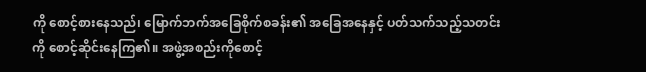ကို စောင့်စားနေသည်၊ မြောက်ဘက်အခြေစိုက်စခန်း၏ အခြေအနေနှင့် ပတ်သက်သည့်သတင်းကို စောင့်ဆိုင်းနေကြ၏။ အဖွဲ့အစည်းကိုစောင့်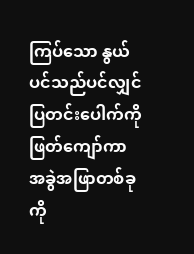ကြပ်သော နွယ်ပင်သည်ပင်လျှင် ပြတင်းပေါက်ကို ဖြတ်ကျော်ကာ အခွဲအဖြာတစ်ခုကို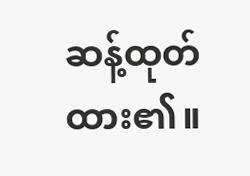ဆန့်ထုတ်ထား၏။